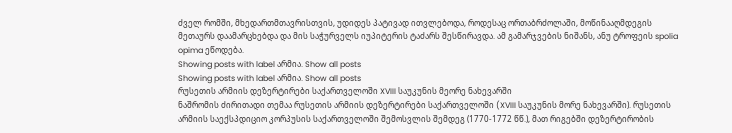ძველ რომში, მხედართმთავრისთვის, უდიდეს პატივად ითვლებოდა, როდესაც ორთაბრძოლაში, მოწინააღმდეგის მეთაურს დაამარცხებდა და მის საჭურველს იუპიტერის ტაძარს შესწირავდა. ამ გამარჯვების ნიშანს, ანუ ტროფეის spolia opima ეწოდება.
Showing posts with label არმია. Show all posts
Showing posts with label არმია. Show all posts
რუსეთის არმიის დეზერტირები საქართველოში XVIII საუკუნის მეორე ნახევარში
ნაშრომის ძირითადი თემაა რუსეთის არმიის დეზერტირები საქართველოში (XVIII საუკუნის მორე ნახევარში). რუსეთის არმიის საექსპდიციო კორპუსის საქართველოში შემოსვლის შემდეგ (1770-1772 წწ.), მათ რიგებში დეზერტირობის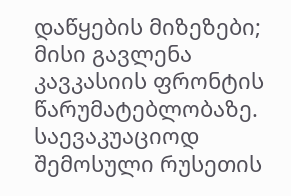დაწყების მიზეზები; მისი გავლენა კავკასიის ფრონტის წარუმატებლობაზე. საევაკუაციოდ შემოსული რუსეთის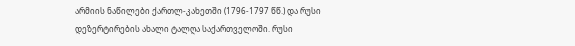არმიის ნაწილები ქართლ-კახეთში (1796-1797 წწ.) და რუსი დეზერტირების ახალი ტალღა საქართველოში. რუსი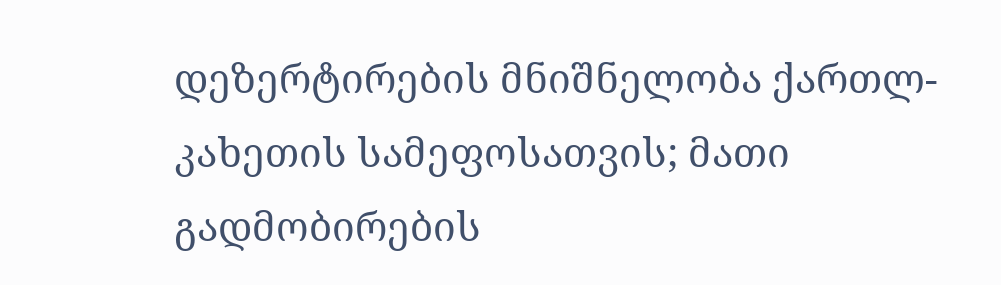დეზერტირების მნიშნელობა ქართლ-კახეთის სამეფოსათვის; მათი გადმობირების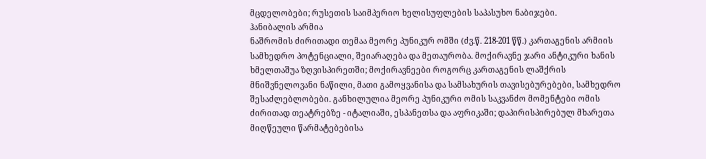მცდელობები; რუსეთის საიმპერიო ხელისუფლების საპასუხო ნაბიჯები.
ჰანიბალის არმია
ნაშრომის ძირითადი თემაა მეორე პუნიკურ ომში (ძვ.წ. 218-201 წწ.) კართაგენის არმიის სამხედრო პოტენციალი, შეიარაღება და მეთაურობა. მოქირავნე ჯარი ანტიკური ხანის ხმელთაშუა ზღვისპირეთში; მოქირავნეები როგორც კართაგენის ლაშქრის მნიშვნელოვანი ნაწილი, მათი გამოყვანისა და სამსახურის თავისებურებები, სამხედრო შესაძლებლობები. განხილულია მეორე პუნიკური ომის საკვანძო მომენტები ომის ძირითად თეატრებზე - იტალიაში, ესპანეთსა და აფრიკაში; დაპირისპირებულ მხარეთა მიღწეული წარმატებებისა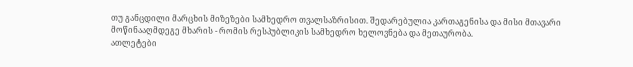თუ განცდილი მარცხის მიზეზები სამხედრო თვალსაზრისით. შედარებულია კართაგენისა და მისი მთავარი მოწინააღმდეგე მხარის - რომის რესპუბლიკის სამხედრო ხელოვნება და მეთაურობა.
ათლეტები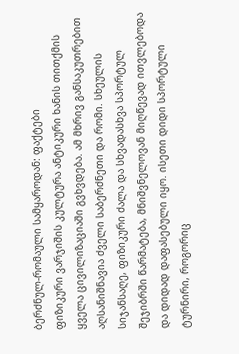ბერძნულ-რომაული სამყაროდან: ფაქტები
ფიზიკური ვარჯიშის კულტურა ანტიკური ხანის თითქმის ყველა ცივილიზაციაში გვხვდება. ამ მხრივ განსაკუთრებით აღსანიშნავია ძველი საბერძნეთი და რომი. სხეულის სიჯანსაღე, ფიზიკური ძალა და სხვადასხვა სპორტულ შეჯიბრში წარმატება, მნიშვნელოვან მიღწევად ითვლებოდა და დიდად დაფასებული იყო. ისეთი დიდი სპორტული ტურნირი, როგორიც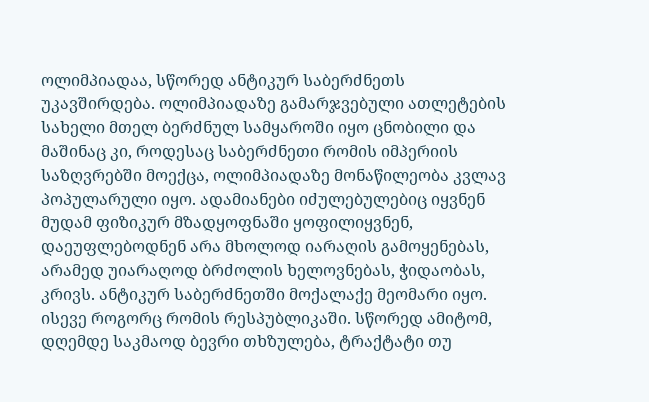ოლიმპიადაა, სწორედ ანტიკურ საბერძნეთს უკავშირდება. ოლიმპიადაზე გამარჯვებული ათლეტების სახელი მთელ ბერძნულ სამყაროში იყო ცნობილი და მაშინაც კი, როდესაც საბერძნეთი რომის იმპერიის საზღვრებში მოექცა, ოლიმპიადაზე მონაწილეობა კვლავ პოპულარული იყო. ადამიანები იძულებულებიც იყვნენ მუდამ ფიზიკურ მზადყოფნაში ყოფილიყვნენ, დაეუფლებოდნენ არა მხოლოდ იარაღის გამოყენებას, არამედ უიარაღოდ ბრძოლის ხელოვნებას, ჭიდაობას, კრივს. ანტიკურ საბერძნეთში მოქალაქე მეომარი იყო. ისევე როგორც რომის რესპუბლიკაში. სწორედ ამიტომ, დღემდე საკმაოდ ბევრი თხზულება, ტრაქტატი თუ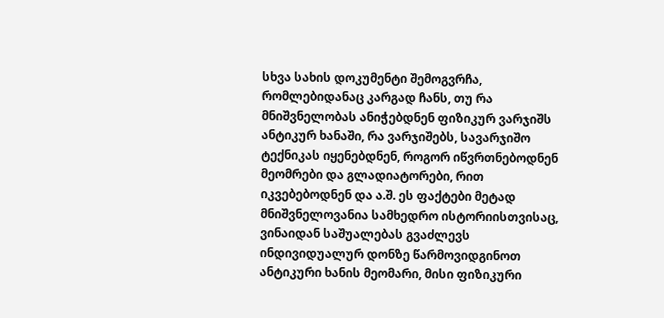სხვა სახის დოკუმენტი შემოგვრჩა, რომლებიდანაც კარგად ჩანს, თუ რა მნიშვნელობას ანიჭებდნენ ფიზიკურ ვარჯიშს ანტიკურ ხანაში, რა ვარჯიშებს, სავარჯიშო ტექნიკას იყენებდნენ, როგორ იწვრთნებოდნენ მეომრები და გლადიატორები, რით იკვებებოდნენ და ა.შ. ეს ფაქტები მეტად მნიშვნელოვანია სამხედრო ისტორიისთვისაც, ვინაიდან საშუალებას გვაძლევს ინდივიდუალურ დონზე წარმოვიდგინოთ ანტიკური ხანის მეომარი, მისი ფიზიკური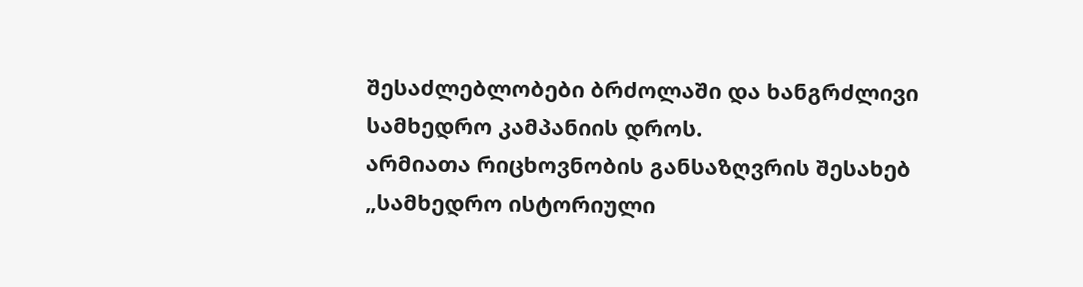შესაძლებლობები ბრძოლაში და ხანგრძლივი სამხედრო კამპანიის დროს.
არმიათა რიცხოვნობის განსაზღვრის შესახებ
„სამხედრო ისტორიული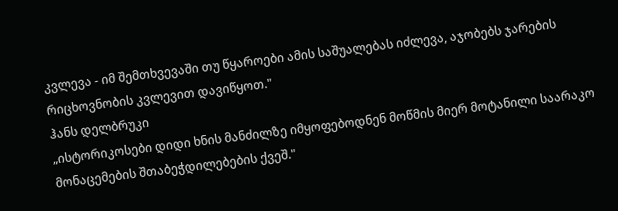კვლევა - იმ შემთხვევაში თუ წყაროები ამის საშუალებას იძლევა, აჯობებს ჯარების რიცხოვნობის კვლევით დავიწყოთ."
ჰანს დელბრუკი
„ისტორიკოსები დიდი ხნის მანძილზე იმყოფებოდნენ მოწმის მიერ მოტანილი საარაკო მონაცემების შთაბეჭდილებების ქვეშ."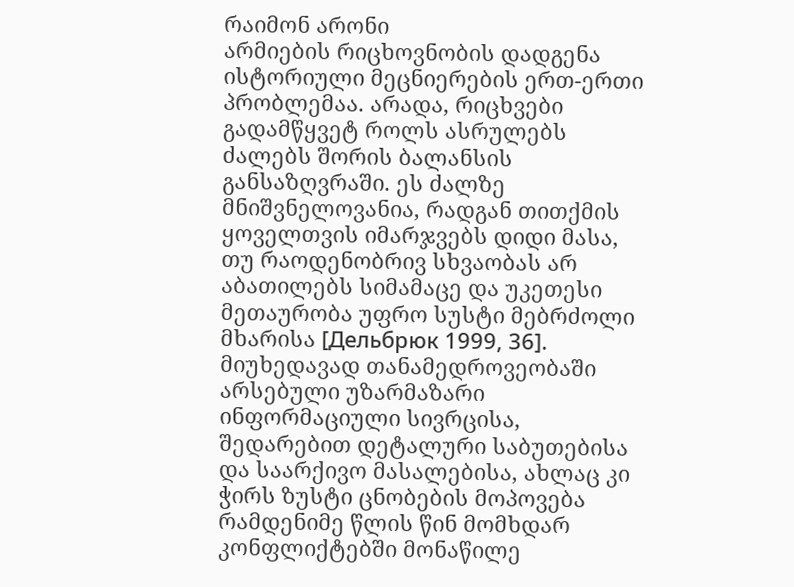რაიმონ არონი
არმიების რიცხოვნობის დადგენა ისტორიული მეცნიერების ერთ-ერთი პრობლემაა. არადა, რიცხვები გადამწყვეტ როლს ასრულებს ძალებს შორის ბალანსის განსაზღვრაში. ეს ძალზე მნიშვნელოვანია, რადგან თითქმის ყოველთვის იმარჯვებს დიდი მასა, თუ რაოდენობრივ სხვაობას არ აბათილებს სიმამაცე და უკეთესი მეთაურობა უფრო სუსტი მებრძოლი მხარისა [Дельбрюк 1999, 36]. მიუხედავად თანამედროვეობაში არსებული უზარმაზარი ინფორმაციული სივრცისა, შედარებით დეტალური საბუთებისა და საარქივო მასალებისა, ახლაც კი ჭირს ზუსტი ცნობების მოპოვება რამდენიმე წლის წინ მომხდარ კონფლიქტებში მონაწილე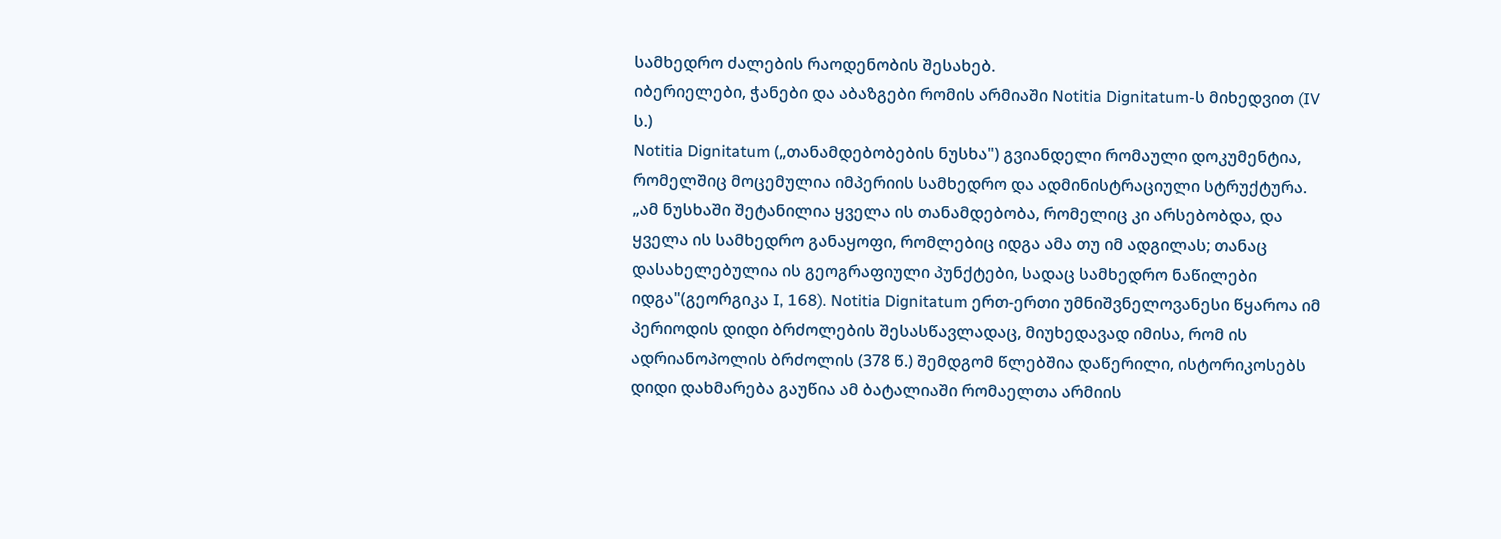სამხედრო ძალების რაოდენობის შესახებ.
იბერიელები, ჭანები და აბაზგები რომის არმიაში Notitia Dignitatum-ს მიხედვით (IV ს.)
Notitia Dignitatum („თანამდებობების ნუსხა") გვიანდელი რომაული დოკუმენტია, რომელშიც მოცემულია იმპერიის სამხედრო და ადმინისტრაციული სტრუქტურა. „ამ ნუსხაში შეტანილია ყველა ის თანამდებობა, რომელიც კი არსებობდა, და ყველა ის სამხედრო განაყოფი, რომლებიც იდგა ამა თუ იმ ადგილას; თანაც დასახელებულია ის გეოგრაფიული პუნქტები, სადაც სამხედრო ნაწილები იდგა"(გეორგიკა I, 168). Notitia Dignitatum ერთ-ერთი უმნიშვნელოვანესი წყაროა იმ პერიოდის დიდი ბრძოლების შესასწავლადაც, მიუხედავად იმისა, რომ ის ადრიანოპოლის ბრძოლის (378 წ.) შემდგომ წლებშია დაწერილი, ისტორიკოსებს დიდი დახმარება გაუწია ამ ბატალიაში რომაელთა არმიის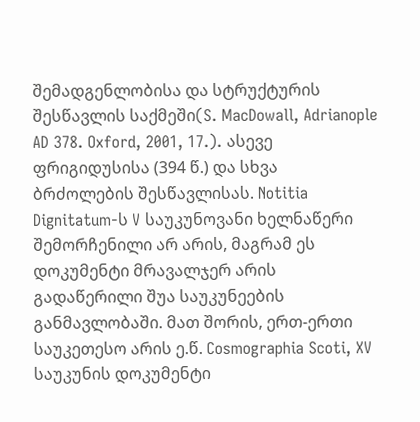შემადგენლობისა და სტრუქტურის შესწავლის საქმეში(S. MacDowall, Adrianople AD 378. Oxford, 2001, 17.). ასევე ფრიგიდუსისა (394 წ.) და სხვა ბრძოლების შესწავლისას. Notitia Dignitatum-ს V საუკუნოვანი ხელნაწერი შემორჩენილი არ არის, მაგრამ ეს დოკუმენტი მრავალჯერ არის გადაწერილი შუა საუკუნეების განმავლობაში. მათ შორის, ერთ-ერთი საუკეთესო არის ე.წ. Cosmographia Scoti, XV საუკუნის დოკუმენტი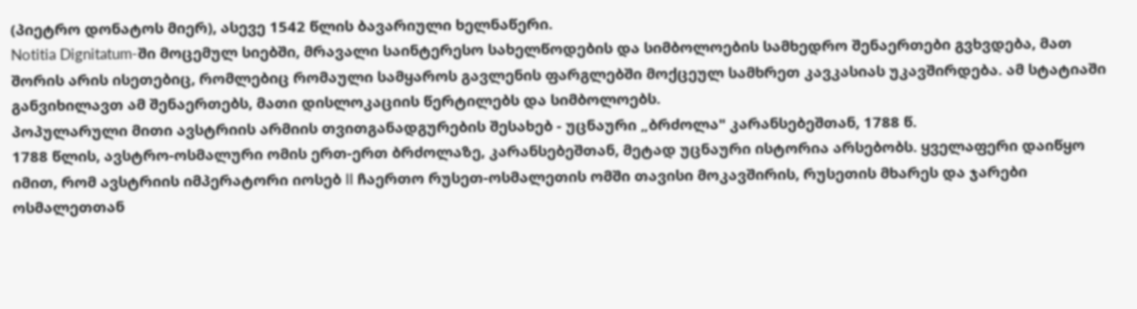(პიეტრო დონატოს მიერ), ასევე 1542 წლის ბავარიული ხელნაწერი.
Notitia Dignitatum-ში მოცემულ სიებში, მრავალი საინტერესო სახელწოდების და სიმბოლოების სამხედრო შენაერთები გვხვდება, მათ შორის არის ისეთებიც, რომლებიც რომაული სამყაროს გავლენის ფარგლებში მოქცეულ სამხრეთ კავკასიას უკავშირდება. ამ სტატიაში განვიხილავთ ამ შენაერთებს, მათი დისლოკაციის წერტილებს და სიმბოლოებს.
პოპულარული მითი ავსტრიის არმიის თვითგანადგურების შესახებ - უცნაური „ბრძოლა" კარანსებეშთან, 1788 წ.
1788 წლის, ავსტრო-ოსმალური ომის ერთ-ერთ ბრძოლაზე, კარანსებეშთან, მეტად უცნაური ისტორია არსებობს. ყველაფერი დაიწყო იმით, რომ ავსტრიის იმპერატორი იოსებ II ჩაერთო რუსეთ-ოსმალეთის ომში თავისი მოკავშირის, რუსეთის მხარეს და ჯარები ოსმალეთთან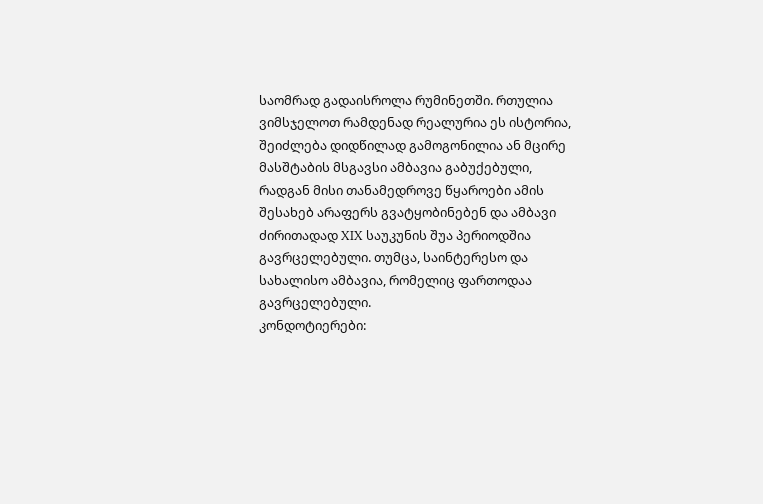საომრად გადაისროლა რუმინეთში. რთულია ვიმსჯელოთ რამდენად რეალურია ეს ისტორია, შეიძლება დიდწილად გამოგონილია ან მცირე მასშტაბის მსგავსი ამბავია გაბუქებული, რადგან მისი თანამედროვე წყაროები ამის შესახებ არაფერს გვატყობინებენ და ამბავი ძირითადად XIX საუკუნის შუა პერიოდშია გავრცელებული. თუმცა, საინტერესო და სახალისო ამბავია, რომელიც ფართოდაა გავრცელებული.
კონდოტიერები: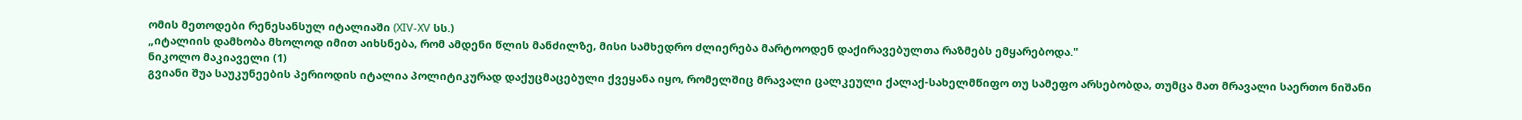ომის მეთოდები რენესანსულ იტალიაში (XIV-XV სს.)
„იტალიის დამხობა მხოლოდ იმით აიხსნება, რომ ამდენი წლის მანძილზე, მისი სამხედრო ძლიერება მარტოოდენ დაქირავებულთა რაზმებს ემყარებოდა."
ნიკოლო მაკიაველი (1)
გვიანი შუა საუკუნეების პერიოდის იტალია პოლიტიკურად დაქუცმაცებული ქვეყანა იყო, რომელშიც მრავალი ცალკეული ქალაქ-სახელმწიფო თუ სამეფო არსებობდა, თუმცა მათ მრავალი საერთო ნიშანი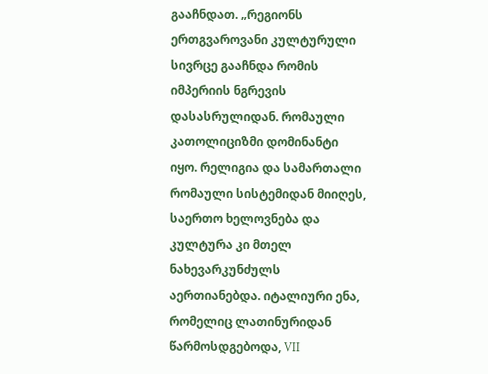გააჩნდათ. „რეგიონს ერთგვაროვანი კულტურული სივრცე გააჩნდა რომის იმპერიის ნგრევის დასასრულიდან. რომაული კათოლიციზმი დომინანტი იყო. რელიგია და სამართალი რომაული სისტემიდან მიიღეს, საერთო ხელოვნება და კულტურა კი მთელ ნახევარკუნძულს აერთიანებდა. იტალიური ენა, რომელიც ლათინურიდან წარმოსდგებოდა, VII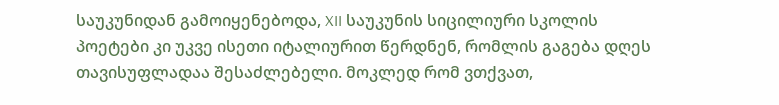საუკუნიდან გამოიყენებოდა, XII საუკუნის სიცილიური სკოლის პოეტები კი უკვე ისეთი იტალიურით წერდნენ, რომლის გაგება დღეს თავისუფლადაა შესაძლებელი. მოკლედ რომ ვთქვათ,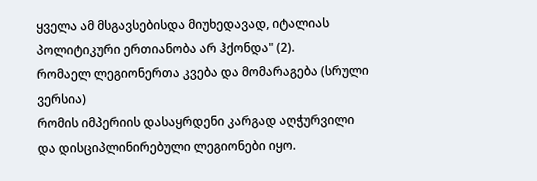ყველა ამ მსგავსებისდა მიუხედავად, იტალიას პოლიტიკური ერთიანობა არ ჰქონდა" (2).
რომაელ ლეგიონერთა კვება და მომარაგება (სრული ვერსია)
რომის იმპერიის დასაყრდენი კარგად აღჭურვილი და დისციპლინირებული ლეგიონები იყო.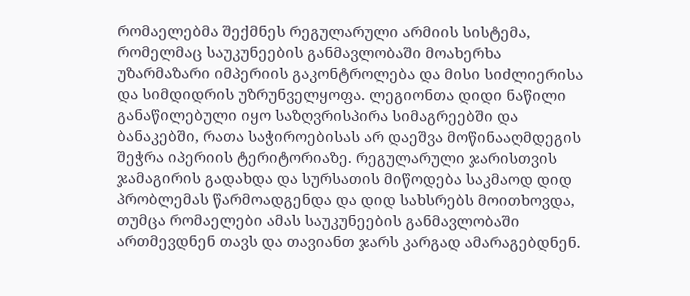რომაელებმა შექმნეს რეგულარული არმიის სისტემა, რომელმაც საუკუნეების განმავლობაში მოახერხა უზარმაზარი იმპერიის გაკონტროლება და მისი სიძლიერისა და სიმდიდრის უზრუნველყოფა. ლეგიონთა დიდი ნაწილი განაწილებული იყო საზღვრისპირა სიმაგრეებში და ბანაკებში, რათა საჭიროებისას არ დაეშვა მოწინააღმდეგის შეჭრა იპერიის ტერიტორიაზე. რეგულარული ჯარისთვის ჯამაგირის გადახდა და სურსათის მიწოდება საკმაოდ დიდ პრობლემას წარმოადგენდა და დიდ სახსრებს მოითხოვდა, თუმცა რომაელები ამას საუკუნეების განმავლობაში ართმევდნენ თავს და თავიანთ ჯარს კარგად ამარაგებდნენ.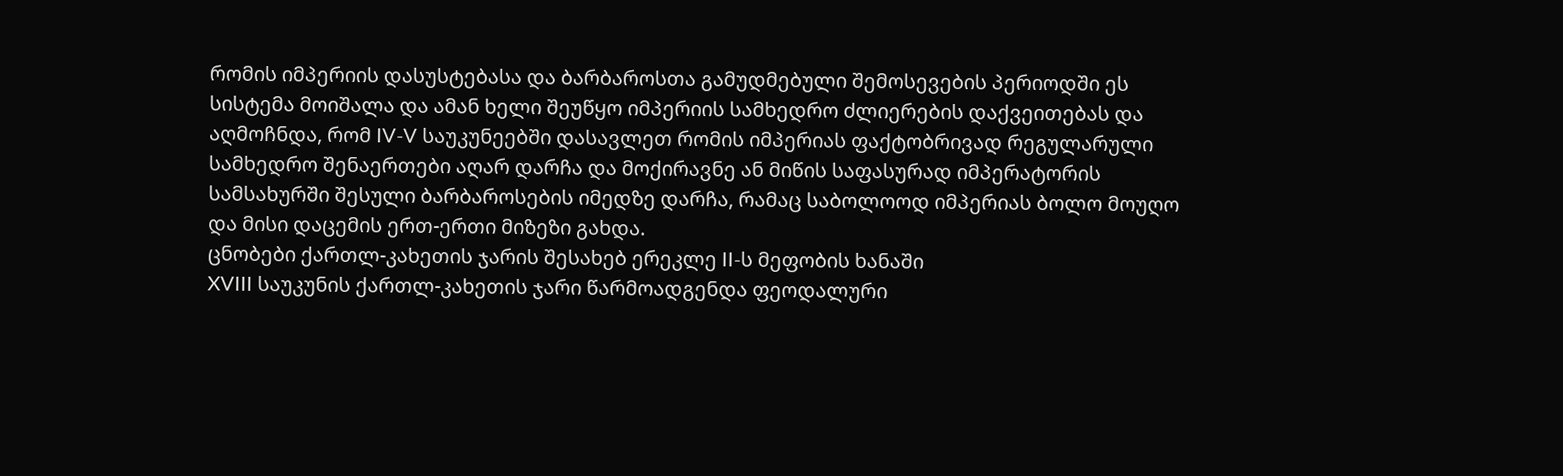რომის იმპერიის დასუსტებასა და ბარბაროსთა გამუდმებული შემოსევების პერიოდში ეს სისტემა მოიშალა და ამან ხელი შეუწყო იმპერიის სამხედრო ძლიერების დაქვეითებას და აღმოჩნდა, რომ IV-V საუკუნეებში დასავლეთ რომის იმპერიას ფაქტობრივად რეგულარული სამხედრო შენაერთები აღარ დარჩა და მოქირავნე ან მიწის საფასურად იმპერატორის სამსახურში შესული ბარბაროსების იმედზე დარჩა, რამაც საბოლოოდ იმპერიას ბოლო მოუღო და მისი დაცემის ერთ-ერთი მიზეზი გახდა.
ცნობები ქართლ-კახეთის ჯარის შესახებ ერეკლე II-ს მეფობის ხანაში
XVIII საუკუნის ქართლ-კახეთის ჯარი წარმოადგენდა ფეოდალური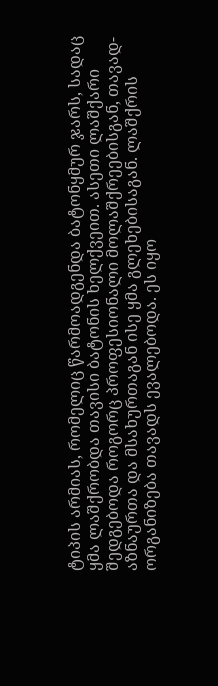ტიპის არმიას, რომელიც წარმოადგენდა ბატონყმურ ჯარს, სადაც ყმა ლაშქრობდა თავისი ბატონის ხელქვეით. ასეთი ლაშქარი შედგებოდა როგორც პროფესიონალი მოლაშქრეებისგან, თავად-აზნაურთა და მსახურთაგან ისე ყმა გლეხებისაგან. ლაშქრის ორგანიზება თავადს ევალებოდა. ეს იყო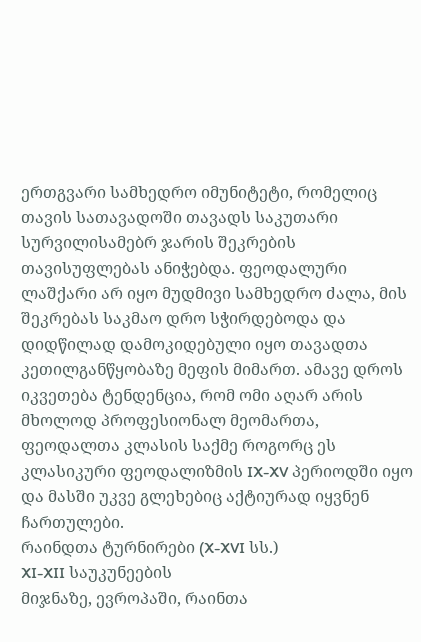ერთგვარი სამხედრო იმუნიტეტი, რომელიც თავის სათავადოში თავადს საკუთარი სურვილისამებრ ჯარის შეკრების თავისუფლებას ანიჭებდა. ფეოდალური ლაშქარი არ იყო მუდმივი სამხედრო ძალა, მის შეკრებას საკმაო დრო სჭირდებოდა და დიდწილად დამოკიდებული იყო თავადთა კეთილგანწყობაზე მეფის მიმართ. ამავე დროს იკვეთება ტენდენცია, რომ ომი აღარ არის მხოლოდ პროფესიონალ მეომართა, ფეოდალთა კლასის საქმე როგორც ეს კლასიკური ფეოდალიზმის IX-XV პერიოდში იყო და მასში უკვე გლეხებიც აქტიურად იყვნენ ჩართულები.
რაინდთა ტურნირები (X-XVI სს.)
XI-XII საუკუნეების
მიჯნაზე, ევროპაში, რაინთა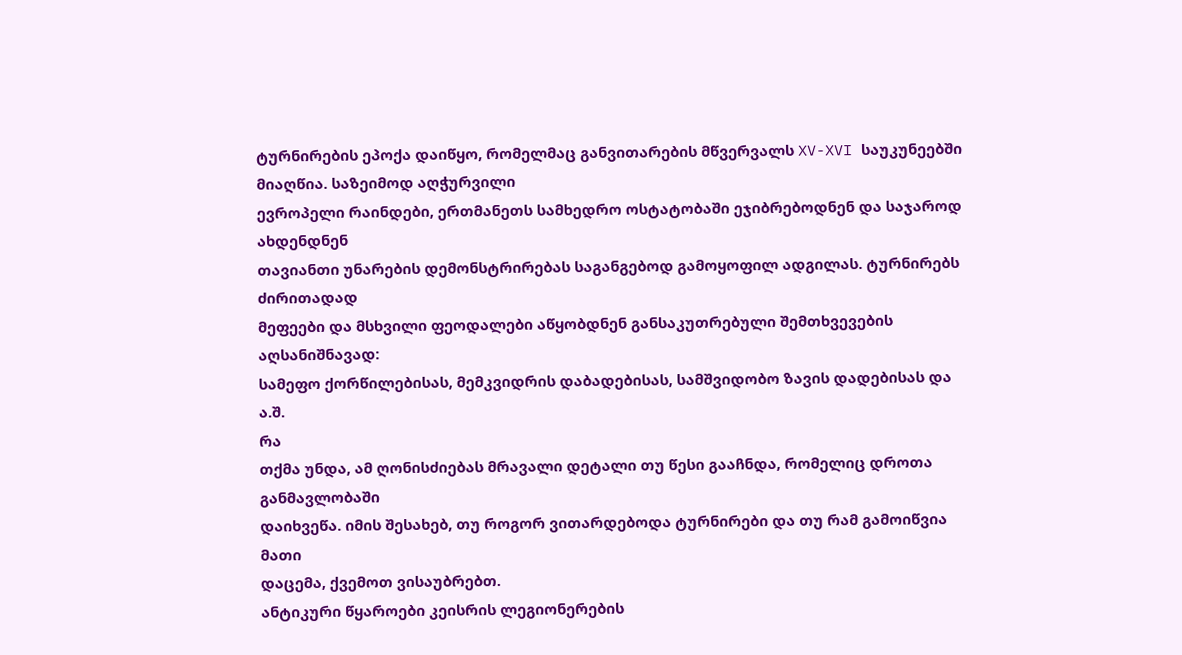ტურნირების ეპოქა დაიწყო, რომელმაც განვითარების მწვერვალს XV-XVI საუკუნეებში მიაღწია. საზეიმოდ აღჭურვილი
ევროპელი რაინდები, ერთმანეთს სამხედრო ოსტატობაში ეჯიბრებოდნენ და საჯაროდ ახდენდნენ
თავიანთი უნარების დემონსტრირებას საგანგებოდ გამოყოფილ ადგილას. ტურნირებს ძირითადად
მეფეები და მსხვილი ფეოდალები აწყობდნენ განსაკუთრებული შემთხვევების აღსანიშნავად:
სამეფო ქორწილებისას, მემკვიდრის დაბადებისას, სამშვიდობო ზავის დადებისას და ა.შ.
რა
თქმა უნდა, ამ ღონისძიებას მრავალი დეტალი თუ წესი გააჩნდა, რომელიც დროთა განმავლობაში
დაიხვეწა. იმის შესახებ, თუ როგორ ვითარდებოდა ტურნირები და თუ რამ გამოიწვია მათი
დაცემა, ქვემოთ ვისაუბრებთ.
ანტიკური წყაროები კეისრის ლეგიონერების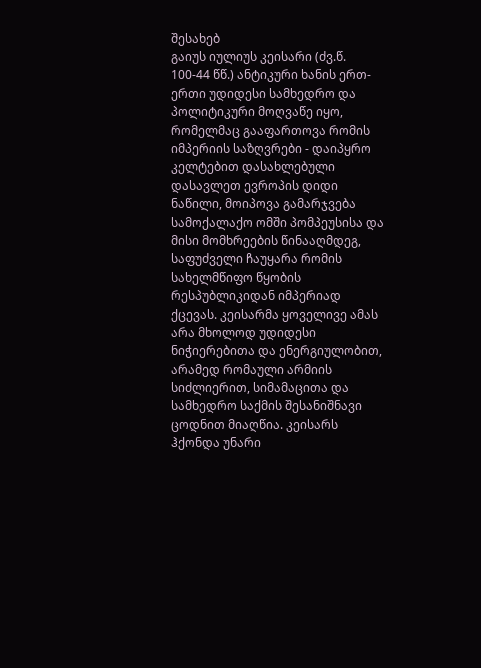შესახებ
გაიუს იულიუს კეისარი (ძვ.წ. 100-44 წწ.) ანტიკური ხანის ერთ-ერთი უდიდესი სამხედრო და პოლიტიკური მოღვაწე იყო, რომელმაც გააფართოვა რომის იმპერიის საზღვრები - დაიპყრო კელტებით დასახლებული დასავლეთ ევროპის დიდი ნაწილი, მოიპოვა გამარჯვება სამოქალაქო ომში პომპეუსისა და მისი მომხრეების წინააღმდეგ, საფუძველი ჩაუყარა რომის სახელმწიფო წყობის რესპუბლიკიდან იმპერიად ქცევას. კეისარმა ყოველივე ამას არა მხოლოდ უდიდესი ნიჭიერებითა და ენერგიულობით, არამედ რომაული არმიის სიძლიერით, სიმამაცითა და სამხედრო საქმის შესანიშნავი ცოდნით მიაღწია. კეისარს ჰქონდა უნარი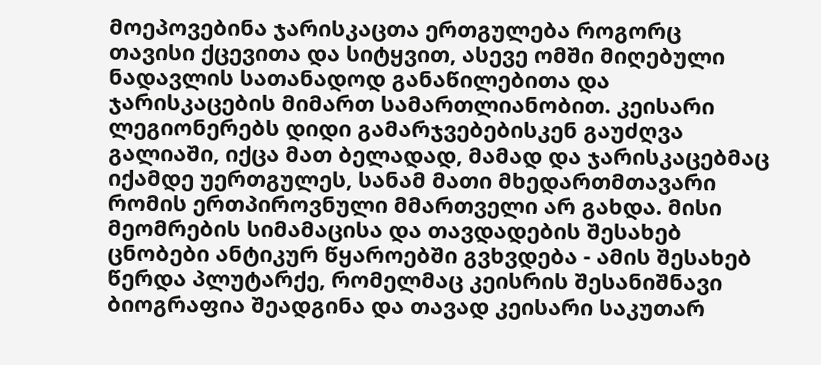მოეპოვებინა ჯარისკაცთა ერთგულება როგორც თავისი ქცევითა და სიტყვით, ასევე ომში მიღებული ნადავლის სათანადოდ განაწილებითა და ჯარისკაცების მიმართ სამართლიანობით. კეისარი ლეგიონერებს დიდი გამარჯვებებისკენ გაუძღვა გალიაში, იქცა მათ ბელადად, მამად და ჯარისკაცებმაც იქამდე უერთგულეს, სანამ მათი მხედართმთავარი რომის ერთპიროვნული მმართველი არ გახდა. მისი მეომრების სიმამაცისა და თავდადების შესახებ ცნობები ანტიკურ წყაროებში გვხვდება - ამის შესახებ წერდა პლუტარქე, რომელმაც კეისრის შესანიშნავი ბიოგრაფია შეადგინა და თავად კეისარი საკუთარ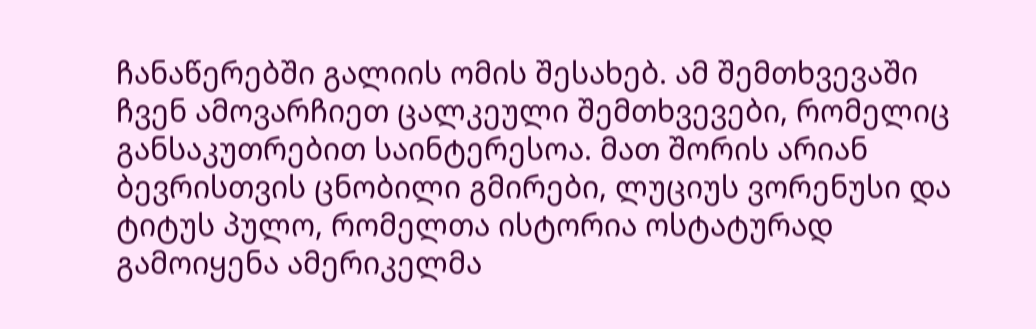ჩანაწერებში გალიის ომის შესახებ. ამ შემთხვევაში ჩვენ ამოვარჩიეთ ცალკეული შემთხვევები, რომელიც განსაკუთრებით საინტერესოა. მათ შორის არიან ბევრისთვის ცნობილი გმირები, ლუციუს ვორენუსი და ტიტუს პულო, რომელთა ისტორია ოსტატურად გამოიყენა ამერიკელმა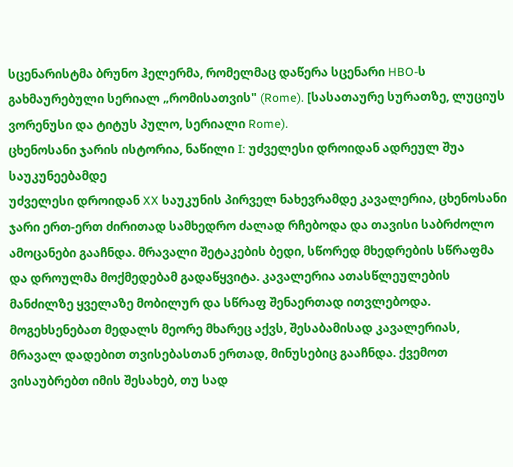სცენარისტმა ბრუნო ჰელერმა, რომელმაც დაწერა სცენარი HBO-ს გახმაურებული სერიალ „რომისათვის" (Rome). [სასათაურე სურათზე, ლუციუს ვორენუსი და ტიტუს პულო, სერიალი Rome).
ცხენოსანი ჯარის ისტორია, ნაწილი I: უძველესი დროიდან ადრეულ შუა საუკუნეებამდე
უძველესი დროიდან XX საუკუნის პირველ ნახევრამდე კავალერია, ცხენოსანი ჯარი ერთ-ერთ ძირითად სამხედრო ძალად რჩებოდა და თავისი საბრძოლო ამოცანები გააჩნდა. მრავალი შეტაკების ბედი, სწორედ მხედრების სწრაფმა და დროულმა მოქმედებამ გადაწყვიტა. კავალერია ათასწლეულების მანძილზე ყველაზე მობილურ და სწრაფ შენაერთად ითვლებოდა. მოგეხსენებათ მედალს მეორე მხარეც აქვს, შესაბამისად კავალერიას, მრავალ დადებით თვისებასთან ერთად, მინუსებიც გააჩნდა. ქვემოთ ვისაუბრებთ იმის შესახებ, თუ სად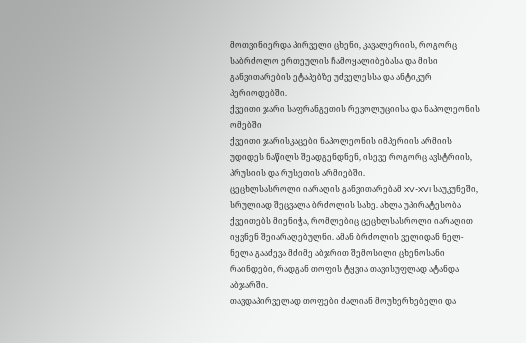მოთვინიერდა პირველი ცხენი, კავალერიის, როგორც საბრძოლო ერთეულის ჩამოყალიბებასა და მისი განვითარების ეტაპებზე უძველესსა და ანტიკურ პერიოდებში.
ქვეითი ჯარი საფრანგეთის რევოლუციისა და ნაპოლეონის ომებში
ქვეითი ჯარისკაცები ნაპოლეონის იმპერიის არმიის უდიდეს ნაწილს შეადგენდნენ, ისევე როგორც ავსტრიის, პრუსიის და რუსეთის არმიებში.
ცეცხლსასროლი იარაღის განვითარებამ XV-XVI საუკუნეში, სრულიად შეცვალა ბრძოლის სახე. ახლა უპირატესობა ქვეითებს მიენიჭა, რომლებიც ცეცხლსასროლი იარაღით იყვნენ შეიარაღებულნი. ამან ბრძოლის ველიდან ნელ-ნელა გააძევა მძიმე აბჯრით შემოსილი ცხენოსანი რაინდები, რადგან თოფის ტყვია თავისუფლად ატანდა აბჯარში.
თავდაპირველად თოფები ძალიან მოუხერხებელი და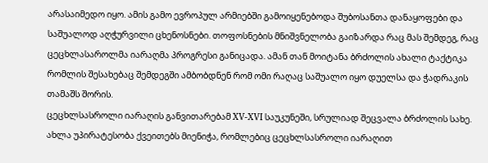არასაიმედო იყო. ამის გამო ევროპულ არმიებში გამოიყენებოდა შუბოსანთა დანაყოფები და საშუალოდ აღჭურვილი ცხენოსნები. თოფოსნების მნიშვნელობა გაიზარდა რაც მას შემდეგ, რაც ცეცხლასაროლმა იარაღმა პროგრესი განიცადა. ამან თან მოიტანა ბრძოლის ახალი ტაქტიკა რომლის შესახებაც შემდეგში ამბობდნენ რომ ომი რაღაც საშუალო იყო დუელსა და ჭადრაკის თამაშს შორის.
ცეცხლსასროლი იარაღის განვითარებამ XV-XVI საუკუნეში, სრულიად შეცვალა ბრძოლის სახე. ახლა უპირატესობა ქვეითებს მიენიჭა, რომლებიც ცეცხლსასროლი იარაღით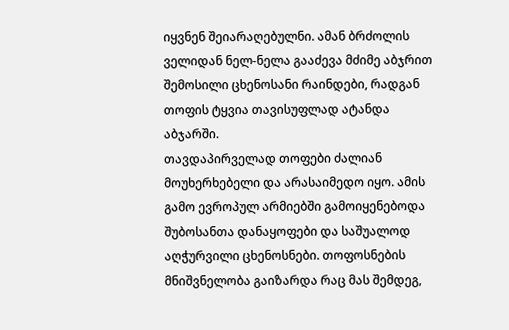იყვნენ შეიარაღებულნი. ამან ბრძოლის ველიდან ნელ-ნელა გააძევა მძიმე აბჯრით შემოსილი ცხენოსანი რაინდები, რადგან თოფის ტყვია თავისუფლად ატანდა აბჯარში.
თავდაპირველად თოფები ძალიან მოუხერხებელი და არასაიმედო იყო. ამის გამო ევროპულ არმიებში გამოიყენებოდა შუბოსანთა დანაყოფები და საშუალოდ აღჭურვილი ცხენოსნები. თოფოსნების მნიშვნელობა გაიზარდა რაც მას შემდეგ,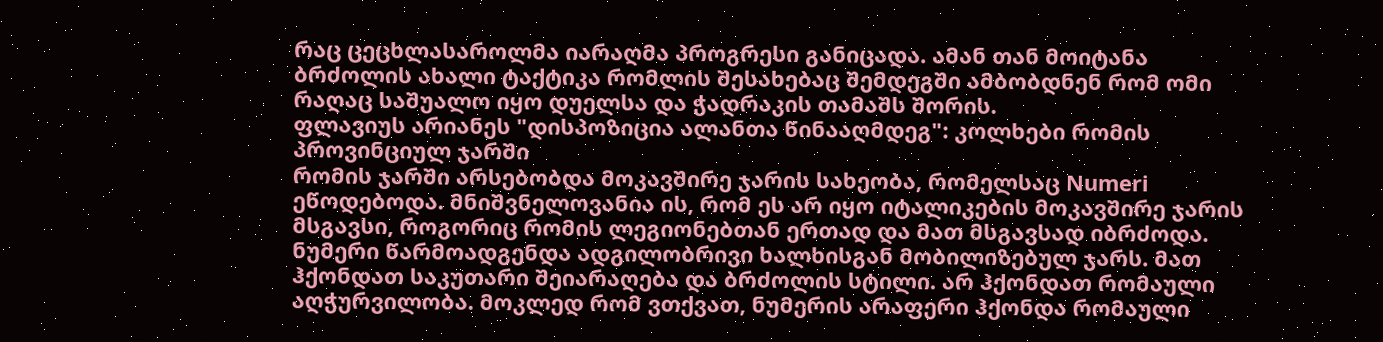რაც ცეცხლასაროლმა იარაღმა პროგრესი განიცადა. ამან თან მოიტანა ბრძოლის ახალი ტაქტიკა რომლის შესახებაც შემდეგში ამბობდნენ რომ ომი რაღაც საშუალო იყო დუელსა და ჭადრაკის თამაშს შორის.
ფლავიუს არიანეს "დისპოზიცია ალანთა წინააღმდეგ": კოლხები რომის პროვინციულ ჯარში
რომის ჯარში არსებობდა მოკავშირე ჯარის სახეობა, რომელსაც Numeri
ეწოდებოდა. მნიშვნელოვანია ის, რომ ეს არ იყო იტალიკების მოკავშირე ჯარის მსგავსი, როგორიც რომის ლეგიონებთან ერთად და მათ მსგავსად იბრძოდა. ნუმერი წარმოადგენდა ადგილობრივი ხალხისგან მობილიზებულ ჯარს. მათ ჰქონდათ საკუთარი შეიარაღება და ბრძოლის სტილი. არ ჰქონდათ რომაული აღჭურვილობა. მოკლედ რომ ვთქვათ, ნუმერის არაფერი ჰქონდა რომაული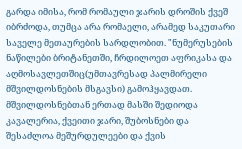გარდა იმისა, რომ რომაული ჯარის დროშის ქვეშ იბრძოდა, თუმცა არა რომაელი, არამედ საკუთარი საველე მეთაურების სარდლობით. "ნუმერუსების ნაწილები ბრიტანეთში, ჩრდილოეთ აფრიკასა და აღმოსავლეთშიც(უმთავრესად პალმირელი მშვილდოსნების მსგავსი) გამოჰყავდათ. მშვილდოსნებთან ერთად მასში შედიოდა კავალერია, ქვეითი ჯარი, შუბოსნები და შესაძლოა მეშურდულეები და ქვის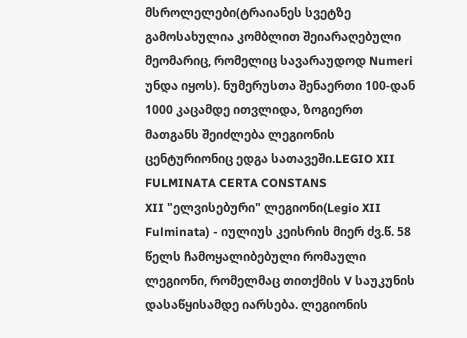მსროლელები(ტრაიანეს სვეტზე გამოსახულია კომბლით შეიარაღებული მეომარიც, რომელიც სავარაუდოდ Numeri უნდა იყოს). ნუმერუსთა შენაერთი 100-დან 1000 კაცამდე ითვლიდა, ზოგიერთ მათგანს შეიძლება ლეგიონის ცენტურიონიც ედგა სათავეში.LEGIO XII FULMINATA CERTA CONSTANS
XII "ელვისებური" ლეგიონი(Legio XII
Fulminata) - იულიუს კეისრის მიერ ძვ.წ. 58 წელს ჩამოყალიბებული რომაული ლეგიონი, რომელმაც თითქმის V საუკუნის დასაწყისამდე იარსება. ლეგიონის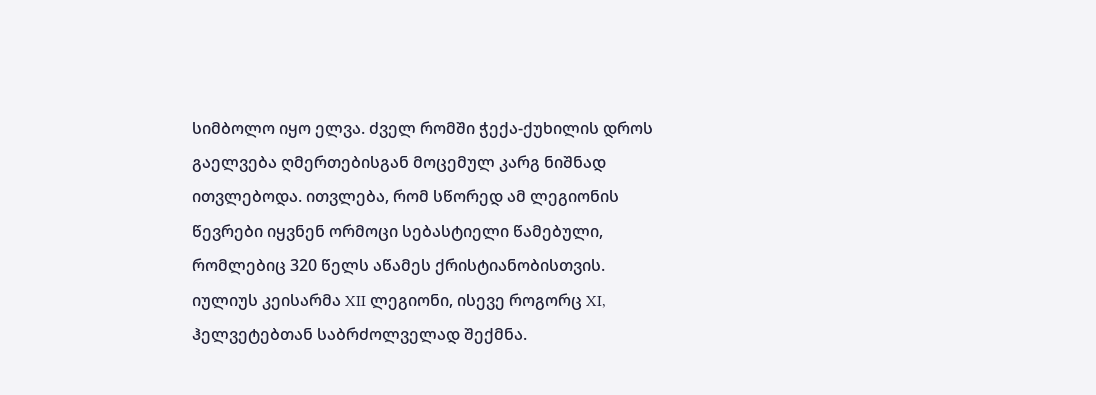სიმბოლო იყო ელვა. ძველ რომში ჭექა-ქუხილის დროს გაელვება ღმერთებისგან მოცემულ კარგ ნიშნად ითვლებოდა. ითვლება, რომ სწორედ ამ ლეგიონის წევრები იყვნენ ორმოცი სებასტიელი წამებული, რომლებიც 320 წელს აწამეს ქრისტიანობისთვის.
იულიუს კეისარმა XII ლეგიონი, ისევე როგორც XI, ჰელვეტებთან საბრძოლველად შექმნა.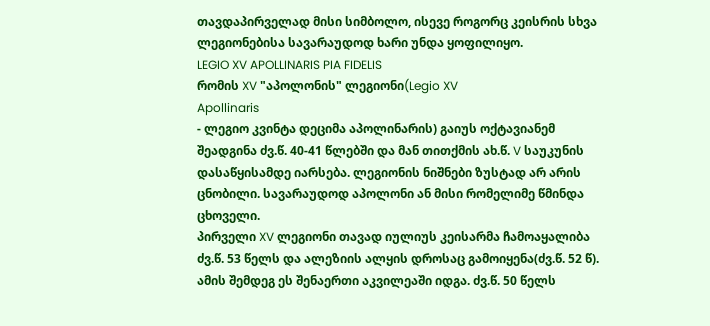თავდაპირველად მისი სიმბოლო, ისევე როგორც კეისრის სხვა ლეგიონებისა სავარაუდოდ ხარი უნდა ყოფილიყო.
LEGIO XV APOLLINARIS PIA FIDELIS
რომის XV "აპოლონის" ლეგიონი(Legio XV
Apollinaris
- ლეგიო კვინტა დეციმა აპოლინარის) გაიუს ოქტავიანემ შეადგინა ძვ.წ. 40-41 წლებში და მან თითქმის ახ.წ. V საუკუნის დასაწყისამდე იარსება. ლეგიონის ნიშნები ზუსტად არ არის ცნობილი. სავარაუდოდ აპოლონი ან მისი რომელიმე წმინდა ცხოველი.
პირველი XV ლეგიონი თავად იულიუს კეისარმა ჩამოაყალიბა ძვ.წ. 53 წელს და ალეზიის ალყის დროსაც გამოიყენა(ძვ.წ. 52 წ). ამის შემდეგ ეს შენაერთი აკვილეაში იდგა. ძვ.წ. 50 წელს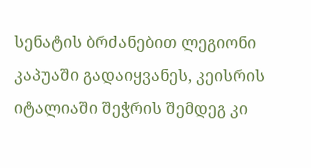სენატის ბრძანებით ლეგიონი კაპუაში გადაიყვანეს, კეისრის იტალიაში შეჭრის შემდეგ კი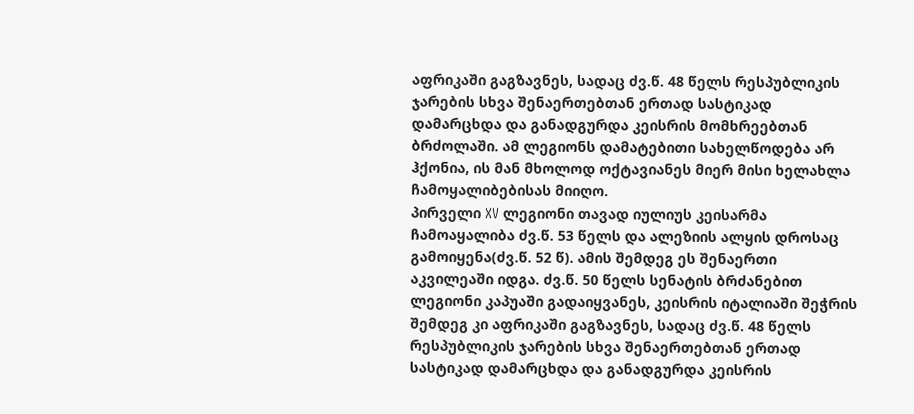აფრიკაში გაგზავნეს, სადაც ძვ.წ. 48 წელს რესპუბლიკის ჯარების სხვა შენაერთებთან ერთად სასტიკად დამარცხდა და განადგურდა კეისრის მომხრეებთან ბრძოლაში. ამ ლეგიონს დამატებითი სახელწოდება არ ჰქონია, ის მან მხოლოდ ოქტავიანეს მიერ მისი ხელახლა ჩამოყალიბებისას მიიღო.
პირველი XV ლეგიონი თავად იულიუს კეისარმა ჩამოაყალიბა ძვ.წ. 53 წელს და ალეზიის ალყის დროსაც გამოიყენა(ძვ.წ. 52 წ). ამის შემდეგ ეს შენაერთი აკვილეაში იდგა. ძვ.წ. 50 წელს სენატის ბრძანებით ლეგიონი კაპუაში გადაიყვანეს, კეისრის იტალიაში შეჭრის შემდეგ კი აფრიკაში გაგზავნეს, სადაც ძვ.წ. 48 წელს რესპუბლიკის ჯარების სხვა შენაერთებთან ერთად სასტიკად დამარცხდა და განადგურდა კეისრის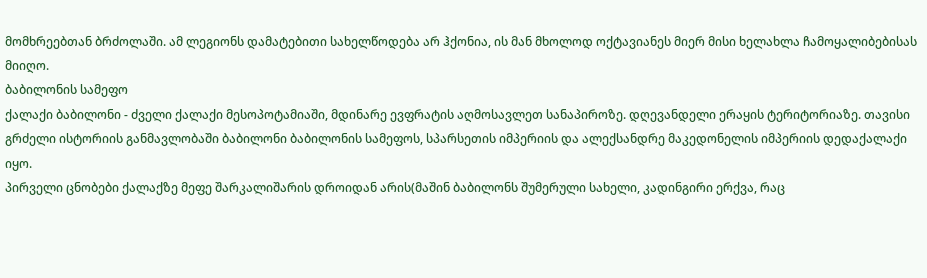მომხრეებთან ბრძოლაში. ამ ლეგიონს დამატებითი სახელწოდება არ ჰქონია, ის მან მხოლოდ ოქტავიანეს მიერ მისი ხელახლა ჩამოყალიბებისას მიიღო.
ბაბილონის სამეფო
ქალაქი ბაბილონი - ძველი ქალაქი მესოპოტამიაში, მდინარე ევფრატის აღმოსავლეთ სანაპიროზე. დღევანდელი ერაყის ტერიტორიაზე. თავისი გრძელი ისტორიის განმავლობაში ბაბილონი ბაბილონის სამეფოს, სპარსეთის იმპერიის და ალექსანდრე მაკედონელის იმპერიის დედაქალაქი იყო.
პირველი ცნობები ქალაქზე მეფე შარკალიშარის დროიდან არის(მაშინ ბაბილონს შუმერული სახელი, კადინგირი ერქვა, რაც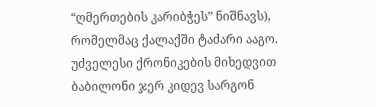“ღმერთების კარიბჭეს” ნიშნავს), რომელმაც ქალაქში ტაძარი ააგო. უძველესი ქრონიკების მიხედვით ბაბილონი ჯერ კიდევ სარგონ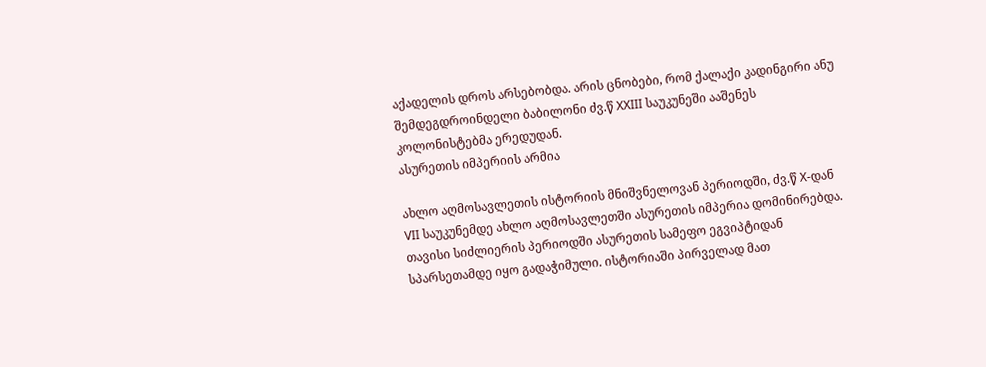აქადელის დროს არსებობდა. არის ცნობები, რომ ქალაქი კადინგირი ანუ შემდეგდროინდელი ბაბილონი ძვ.წ XXIII საუკუნეში ააშენეს კოლონისტებმა ერედუდან.
ასურეთის იმპერიის არმია

ახლო აღმოსავლეთის ისტორიის მნიშვნელოვან პერიოდში, ძვ.წ X-დან VII საუკუნემდე ახლო აღმოსავლეთში ასურეთის იმპერია დომინირებდა. თავისი სიძლიერის პერიოდში ასურეთის სამეფო ეგვიპტიდან სპარსეთამდე იყო გადაჭიმული. ისტორიაში პირველად მათ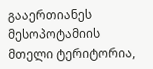გააერთიანეს მესოპოტამიის მთელი ტერიტორია,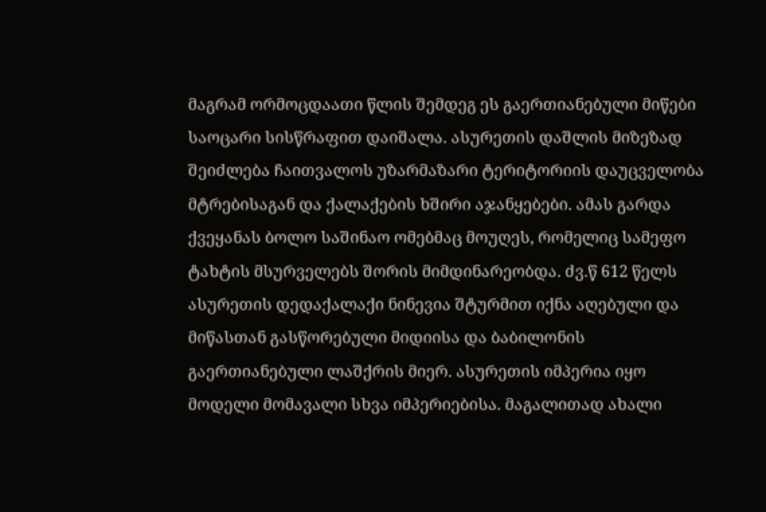მაგრამ ორმოცდაათი წლის შემდეგ ეს გაერთიანებული მიწები საოცარი სისწრაფით დაიშალა. ასურეთის დაშლის მიზეზად შეიძლება ჩაითვალოს უზარმაზარი ტერიტორიის დაუცველობა მტრებისაგან და ქალაქების ხშირი აჯანყებები. ამას გარდა ქვეყანას ბოლო საშინაო ომებმაც მოუღეს, რომელიც სამეფო ტახტის მსურველებს შორის მიმდინარეობდა. ძვ.წ 612 წელს ასურეთის დედაქალაქი ნინევია შტურმით იქნა აღებული და მიწასთან გასწორებული მიდიისა და ბაბილონის გაერთიანებული ლაშქრის მიერ. ასურეთის იმპერია იყო მოდელი მომავალი სხვა იმპერიებისა. მაგალითად ახალი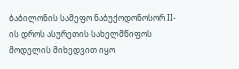ბაბილონის სამეფო ნაბუქოდონოსორ II-ის დროს ასურეთის სახელმწიფოს მოდელის მიხედვით იყო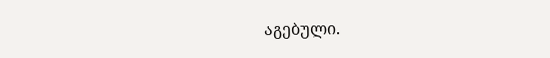აგებული.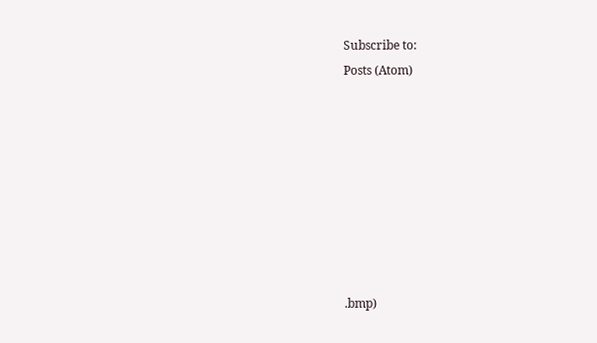Subscribe to:
Posts (Atom)








.bmp)